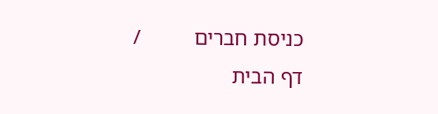כניסת חברים          /
דף הבית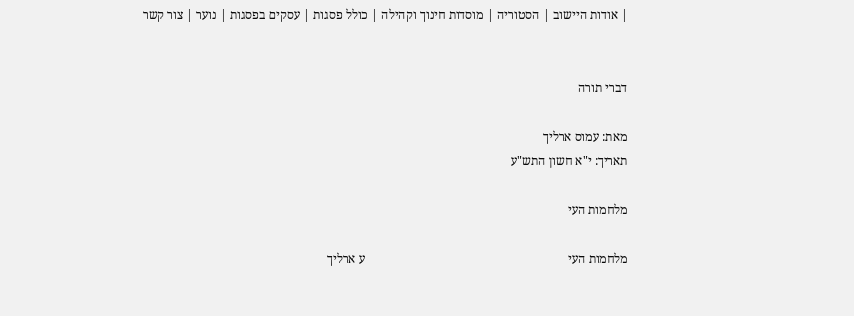| אודות היישוב | הסטוריה | מוסדות חינוך וקהילה | כולל פסגות | עסקים בפסגות | נוער | צור קשר


דברי תורה

מאת: עמוס ארליך
תאריך: י"א חשון התש"ע

מלחמות העי

מלחמות העי                                                                 ע ארליך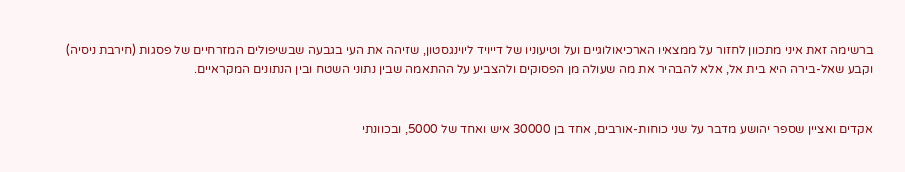ברשימה זאת איני מתכוון לחזור על ממצאיו הארכיאולוגיים ועל וטיעוניו של דייויד ליוינגסטון, שזיהה את העי בגבעה שבשיפולים המזרחיים של פסגות (חירבת ניסיה) וקבע שאל-בירה היא בית אל, אלא להבהיר את מה שעולה מן הפסוקים ולהצביע על ההתאמה שבין נתוני השטח ובין הנתונים המקראיים.


אקדים ואציין שספר יהושע מדבר על שני כוחות-אורבים, אחד בן 30000 איש ואחד של 5000, ובכוונתי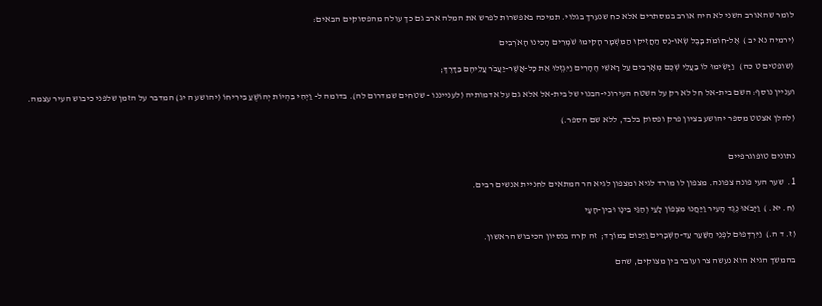לומר שהאורב השני לא היה אורב במסתרים אלא כח שנערך בגלוי. תמיכה באפשרות לפרש את המלה ארב גם כך עולה מהפסוקים הבאים:

(ירמיה נא יב )  אֶל-חוֹמֹת בָּבֶל שְׂאוּ-נֵס הַחֲזִיקוּ הַמִּשְׁמָר הָקִימוּ שֹׁמְרִים הָכִינוּ הָאֹרְבִים

(שופטים ט כה)   וַיָּשִׂימוּ לוֹ בַעֲלֵי שְׁכֶם מְאָרְבִים עַל רָאשֵׁי הֶהָרִים וַיִּגְזְלוּ אֵת כָּל-אֲשֶׁר-יַעֲבֹר עֲלֵיהֶם בַּדָּרֶךְ;

ועניין נוסף: השם בית-אל חל לא רק על השטח העירוני-הבנוי של בית-אל אלא גם על אדמותיה (לענייננו - שטחים שמדרום לה). בדומה ל- וַיְהִי בִּהְיוֹת יְהוֹשֻׁעַ בִּירִיחוֹ (יהושע ה יג) המדבר על הזמן שלפני כיבוש העיר עצמה.

(להלן אצטט מספר יהושע בציון פרק ופסוק בלבד, ללא שם הספר.)


נתונים טופוגרפיים

1.  שער העי פונה צפונה. מצפון לו מורד לגיא ומצפון לגיא הר המתאים לחניית אנשים רבים.

(ח. יא. )  וַיָּבֹאוּ נֶגֶד הָעִיר וַיַּחֲנוּ מִצְּפוֹן לָעַי וְהַגַּי בֵּינָו וּבֵין-הָעָי

(ז. ד ה.)  וַיִּרְדְּפוּם לִפְנֵי הַשַּׁעַר עַד-הַשְּׁבָרִים וַיַּכּוּם בַּמּוֹרָד;  זה קרה בנסיון הכיבוש הראשון.

בהמשך הגיא הוא נעשה צר ועובר בין מצוקים, שהם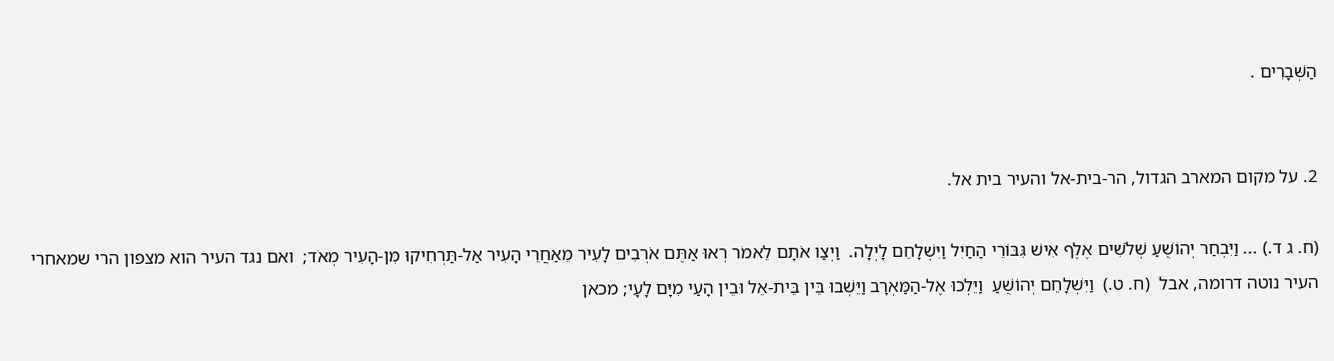הַשְּׁבָרִים .


2. על מקום המארב הגדול, הר-בית-אל והעיר בית אל.

(ח. ג ד.) ... וַיִּבְחַר יְהוֹשֻׁעַ שְׁלֹשִׁים אֶלֶף אִישׁ גִּבּוֹרֵי הַחַיִל וַיִּשְׁלָחֵם לָיְלָה.  וַיְצַו אֹתָם לֵאמֹר רְאוּ אַתֶּם אֹרְבִים לָעִיר מֵאַחֲרֵי הָעִיר אַל-תַּרְחִיקוּ מִן-הָעִיר מְאֹד;  ואם נגד העיר הוא מצפון הרי שמאחרי העיר נוטה דרומה, אבל  (ח. ט.)  וַיִּשְׁלָחֵם יְהוֹשֻׁעַ  וַיֵּלְכוּ אֶל-הַמַּאְרָב וַיֵּשְׁבוּ בֵּין בֵּית-אֵל וּבֵין הָעַי מִיָּם לָעָי; מכאן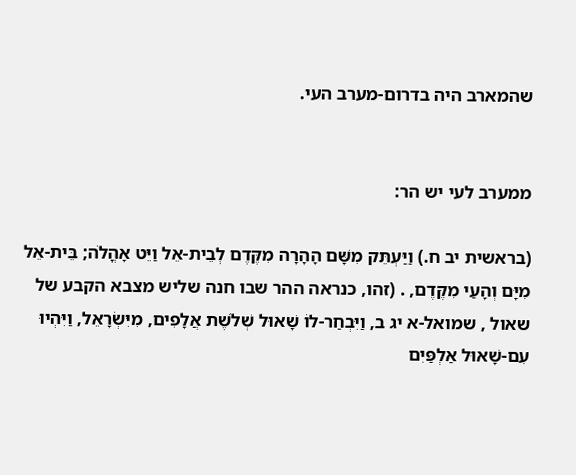שהמארב היה בדרום-מערב העי.


ממערב לעי יש הר:

(בראשית יב ח.) וַיַּעְתֵּק מִשָּׁם הָהָרָה מִקֶּדֶם לְבֵית-אֵל וַיֵּט אָהֳלֹה; בֵּית-אֵל מִיָּם וְהָעַי מִקֶּדֶם, . (זהו, כנראה ההר שבו חנה שליש מצבא הקבע של שאול , שמואל-א יג ב, וַיִּבְחַר-לוֹ שָׁאוּל שְׁלֹשֶׁת אֲלָפִים, מִיִּשְׂרָאֵל, וַיִּהְיוּ עִם-שָׁאוּל אַלְפַּיִם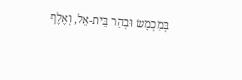בְּמִכְמָשׂ וּבְהַר בֵּית-אֵל, וְאֶלֶף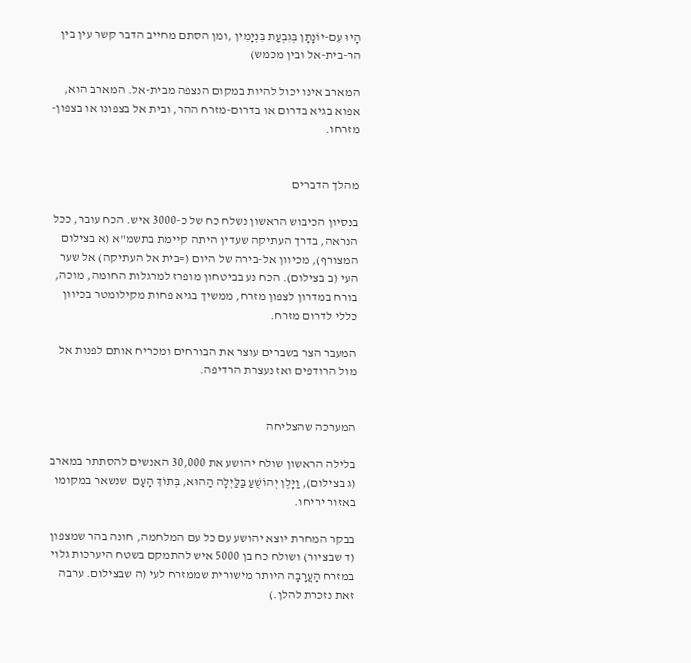הָיוּ עִם-יוֹנָתָן בְּגִבְעַת בִּנְיָמִין ,ומן הסתם מחייב הדבר קשר עין בין הר-בית-אל ובין מכמש)

המארב אינו יכול להיות במקום הנצפה מבית-אל. המארב הוא, אפוא בגיא בדרום או בדרום-מזרח ההר, ובית אל בצפונו או בצפון-מזרחו.


מהלך הדברים

בנסיון הכיבוש הראשון נשלח כח של כ-3000 איש. הכח עובר, ככל הנראה, בדרך העתיקה שעדין היתה קיימת בתשמ"א (א בצילום המצורף), מכיוון אל-בירה של היום (=בית אל העתיקה) אל שער העי (ב בצילום). הכח נע בביטחון מופרז למרגלות החומה, מוכה, בורח במדרון לצפון מזרח, ממשיך בגיא פחות מקילומטר בכיוון כללי לדרום מזרח.

המעבר הצר בשברים עוצר את הבורחים ומכריח אותם לפנות אל מול הרודפים ואז נעצרת הרדיפה.


המערכה שהצליחה

בלילה הראשון שולח יהושע את 30,000 האנשים להסתתר במארב (ג בצילום), וַיָּלֶן יְהוֹשֻׁעַ בַּלַּיְלָה הַהוּא, בְּתוֹךְ הָעָם  שנשאר במקומו באזור יריחו.

בבקר המחרת יוצא יהושע עם כל עם המלחמה, חונה בהר שמצפון (ד שבציור) ושולח כח בן 5000 איש להתמקם בשטח היערכות גלוי במזרח הָעֲרָבָה היותר מישורית שממזרח לעי (ה שבצילום. ערבה זאת נזכרת להלן.)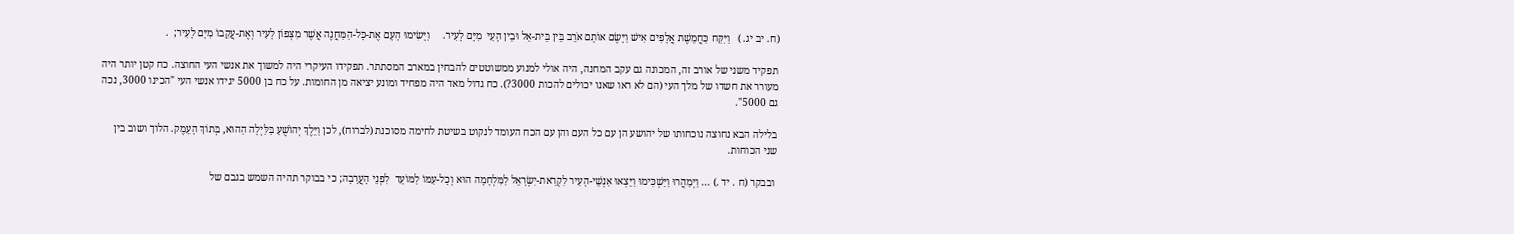(ח. יב יג. )   וַיִּקַּח כַּחֲמֵשֶׁת אֲלָפִים אִישׁ וַיָּשֶׂם אוֹתָם אֹרֵב בֵּין בֵּית-אֵל וּבֵין הָעַי  מִיָּם לָעִיר.     וַיָּשִׂימוּ הָעָם אֶת-כָּל-הַמַּחֲנֶה אֲשֶׁר מִצְּפוֹן לָעִיר וְאֶת-עֲקֵבוֹ מִיָּם לָעִיר;  .

תפקיד משני של אורב זה, המכונה גם עקב המחנה, היה אולי למנוע ממשוטטים להבחין במארב המסתתר. תפקידו העיקרי היה למשוך את אנשי העי החוצה. כח קטן יותר היה מעורר את חשדו של מלך העי (הם לא ראו שאנו יכולים להכות 3000?). כח גדול מאד היה מפחיד ומונע יציאה מן החומות. על כח בן 5000 יגידו אנשי העי "הכינו 3000, נכה גם 5000".

בלילה הבא נחוצה נוכחותו של יהושע הן עם כל העם והן עם הכח העומד לנקוט בשיטת לחימה מסוכנת (לברוח), לכן וַיֵּלֶךְ יְהוֹשֻׁעַ בַּלַּיְלָה הַהוּא, בְּתוֹךְ הָעֵמֶק. הלוך ושוב בין שני הכוחות.

 ובבקר (ח . יד .) ... וַיְמַהֲרוּ וַיַּשְׁכִּימוּ וַיֵּצְאוּ אַנְשֵׁי-הָעִיר לִקְרַאת-יִשְׂרָאֵל לַמִּלְחָמָה הוּא וְכָל-עַמּוֹ לַמּוֹעֵד  לִפְנֵי הָעֲרָבָה; כי בבוקר תהיה השמש בגבם של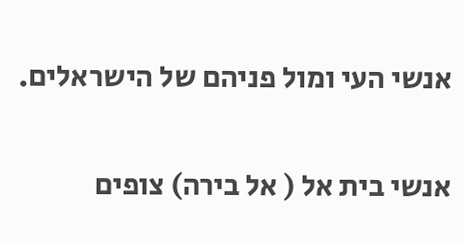אנשי העי ומול פניהם של הישראלים.

אנשי בית אל ( אל בירה) צופים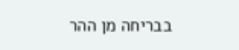בבריחה מן ההר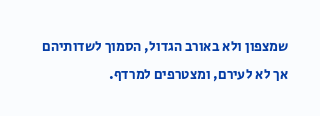שמצפון ולא באורב הגדול, הסמוך לשדותיהם אך לא לעירם, ומצטרפים למרדף.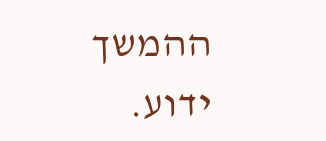ההמשך ידוע.